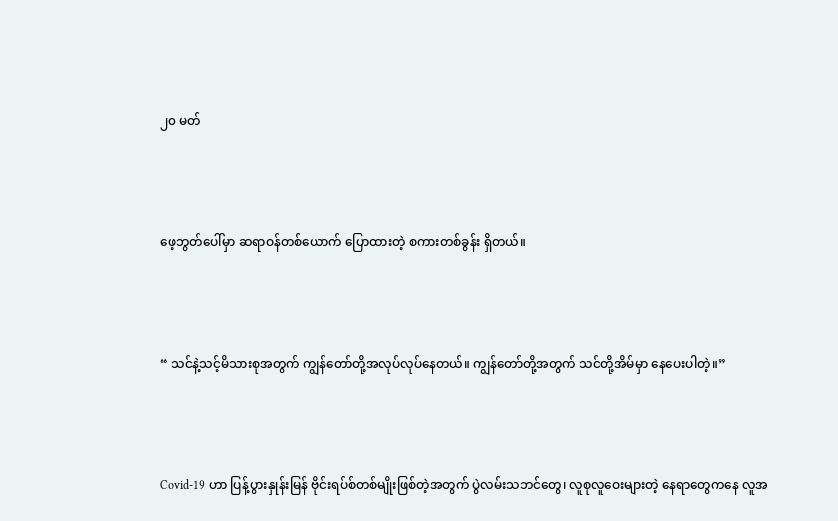၂၀ မတ်



ဖေ့ဘွတ်ပေါ်မှာ ဆရာဝန်တစ်ယောက် ပြောထားတဲ့ စကားတစ်ခွန်း ရှိတယ်။



“ သင်နဲ့သင့်မိသားစုအတွက် ကျွန်တော်တို့အလုပ်လုပ်နေတယ်။ ကျွန်တော်တို့အတွက် သင်တို့အိမ်မှာ နေပေးပါတဲ့။”



Covid-19 ဟာ ပြန့်ပွားနှုန်းမြန် ဗိုင်းရပ်စ်တစ်မျိုးဖြစ်တဲ့အတွက် ပွဲလမ်းသဘင်တွေ၊ လူစုလူဝေးများတဲ့ နေရာတွေကနေ လူအ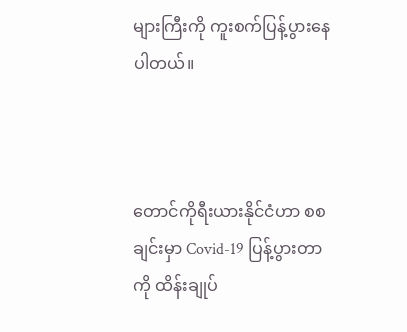များကြီးကို ကူးစက်ပြန့်ပွားနေပါတယ်။



တောင်ကိုရီးယားနိုင်ငံဟာ စစချင်းမှာ Covid-19 ပြန့်ပွားတာကို ထိန်းချုပ်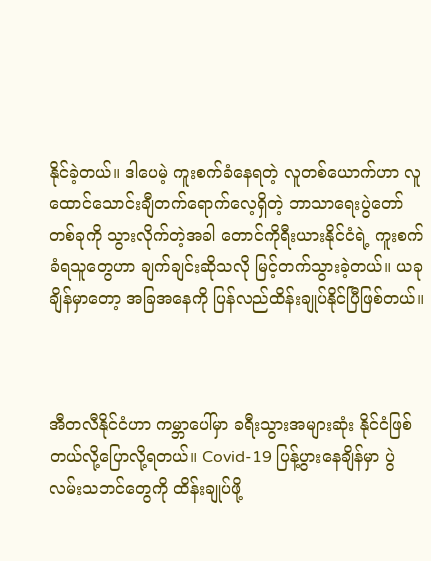နိုင်ခဲ့တယ်။ ဒါပေမဲ့ ကူးစက်ခံနေရတဲ့ လူတစ်ယောက်ဟာ လူထောင်သောင်းချီတက်ရောက်လေ့ရှိတဲ့ ဘာသာရေးပွဲတော် တစ်ခုကို သွားလိုက်တဲ့အခါ တောင်ကိုရီးယားနိုင်ငံရဲ့ ကူးစက်ခံရသူတွေဟာ ချက်ချင်းဆိုသလို မြင့်တက်သွားခဲ့တယ်။ ယခုချိန်မှာတော့ အခြအနေကို ပြန်လည်ထိန်းချုပ်နိုင်ပြီဖြစ်တယ်။



အီတလီနိုင်ငံဟာ ကမ္ဘာပေါ်မှာ ခရီးသွားအများဆုံး နိုင်ငံဖြစ်တယ်လို့ပြောလို့ရတယ်။ Covid-19 ပြန့်ပွားနေချိန်မှာ ပွဲလမ်းသဘင်တွေကို ထိန်းချုပ်ဖို့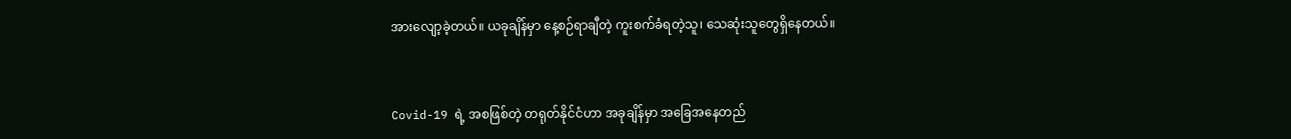အားလျော့ခဲ့တယ်။ ယခုချိန်မှာ နေ့စဉ်ရာချီတဲ့ ကူးစက်ခံရတဲ့သူ၊ သေဆုံးသူတွေရှိနေတယ်။



Covid-19 ရဲ့ အစဖြစ်တဲ့ တရုတ်နိုင်ငံဟာ အခုချိန်မှာ အခြေအနေတည်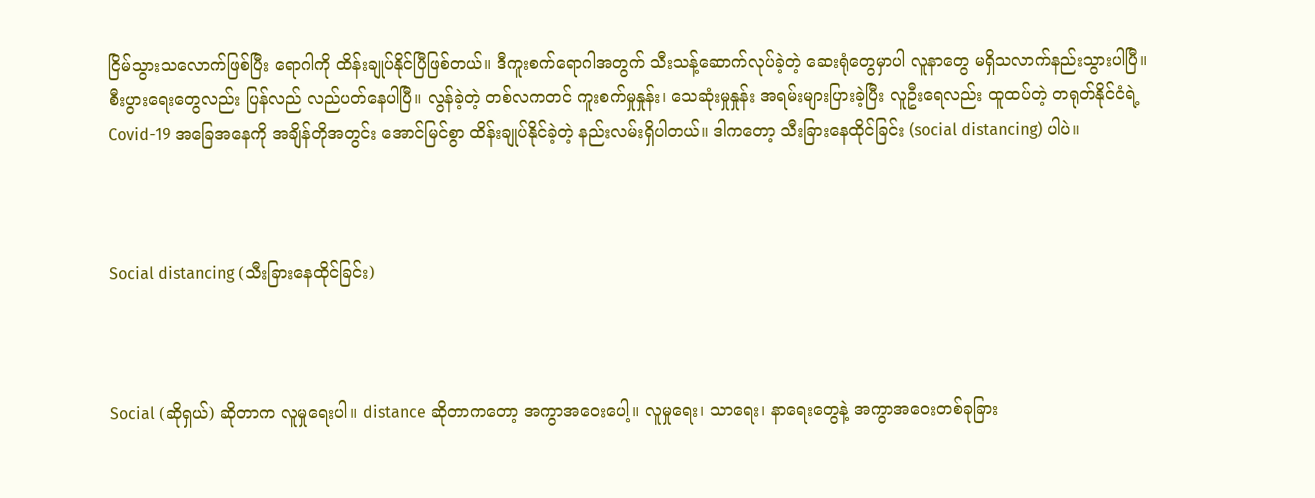ငြိမ်သွားသလောက်ဖြစ်ပြီး ရောဂါကို ထိန်းချုပ်နိုင်ပြီဖြစ်တယ်။ ဒီကူးစက်ရောဂါအတွက် သီးသန့်ဆောက်လုပ်ခဲ့တဲ့ ဆေးရုံတွေမှာပါ လူနာတွေ မရှိသလာက်နည်းသွားပါပြီ။ စီးပွားရေးတွေလည်း ပြန်လည် လည်ပတ်နေပါပြီ။ လွန်ခဲ့တဲ့ တစ်လကတင် ကူးစက်မှုနှုန်း၊ သေဆုံးမှုနှုန်း အရမ်းများပြားခဲ့ပြီး လူဦးရေလည်း ထူထပ်တဲ့ တရုတ်နိုင်ငံရဲ့ Covid-19 အခြေအနေကို အချိန်တိုအတွင်း အောင်မြင်စွာ ထိန်းချုပ်နိုင်ခဲ့တဲ့ နည်းလမ်းရှိပါတယ်။ ဒါကတော့ သီးခြားနေထိုင်ခြင်း (social distancing) ပါပဲ။



Social distancing (သီးခြားနေထိုင်ခြင်း)



Social (ဆိုရှယ်) ဆိုတာက လူမှုရေးပါ။ distance ဆိုတာကတော့ အကွာအဝေးပေါ့။ လူမှုရေး၊ သာရေး၊ နာရေးတွေနဲ့ အကွာအဝေးတစ်ခုခြား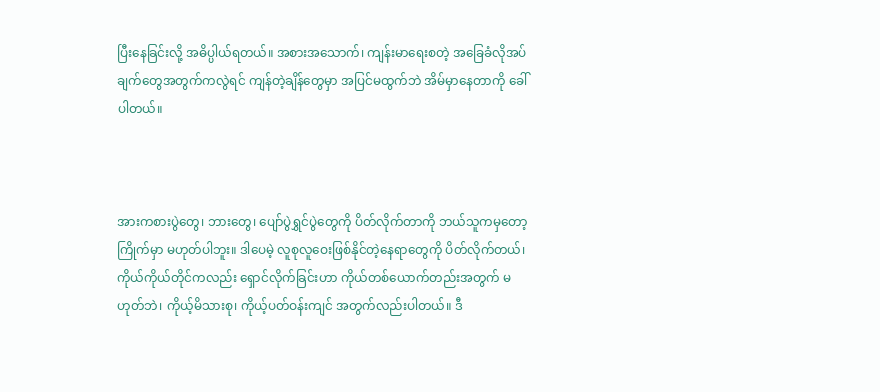ပြီးနေခြင်းလို့ အဓိပ္ပါယ်ရတယ်။ အစားအသောက်၊ ကျန်းမာရေးစတဲ့ အခြေခံလိုအပ်ချက်တွေအတွက်ကလွဲရင် ကျန်တဲ့ချိန်တွေမှာ အပြင်မထွက်ဘဲ အိမ်မှာနေတာကို ခေါ်ပါတယ်။



အားကစားပွဲတွေ၊ ဘားတွေ၊ ပျော်ပွဲရွှင်ပွဲတွေကို ပိတ်လိုက်တာကို ဘယ်သူကမှတော့ ကြိုက်မှာ မဟုတ်ပါဘူး။ ဒါပေမဲ့ လူစုလူဝေးဖြစ်နိုင်တဲ့နေရာတွေကို ပိတ်လိုက်တယ်၊ ကိုယ်ကိုယ်တိုင်ကလည်း ရှောင်လိုက်ခြင်းဟာ ကိုယ်တစ်ယောက်တည်းအတွက် မဟုတ်ဘဲ၊ ကိုယ့်မိသားစု၊ ကိုယ့်ပတ်ဝန်းကျင် အတွက်လည်းပါတယ်။ ဒီ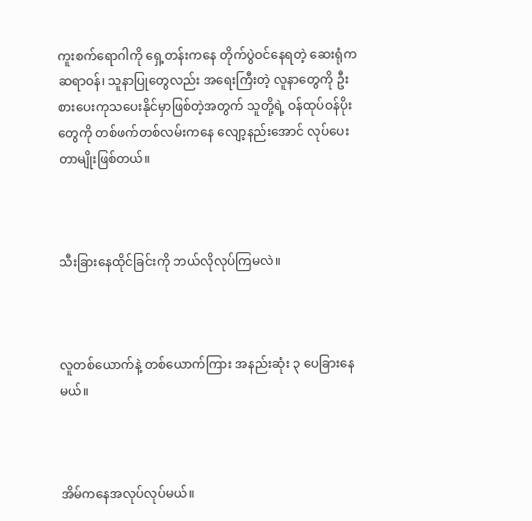ကူးစက်ရောဂါကို ရှေ့တန်းကနေ တိုက်ပွဲဝင်နေရတဲ့ ဆေးရုံက ဆရာဝန်၊ သူနာပြုတွေလည်း အရေးကြီးတဲ့ လူနာတွေကို ဦးစားပေးကုသပေးနိုင်မှာဖြစ်တဲ့အတွက် သူတို့ရဲ့ ဝန်ထုပ်ဝန်ပိုးတွေကို တစ်ဖက်တစ်လမ်းကနေ လျော့နည်းအောင် လုပ်ပေးတာမျိုးဖြစ်တယ်။



သီးခြားနေထိုင်ခြင်းကို ဘယ်လိုလုပ်ကြမလဲ။



လူတစ်ယောက်နဲ့ တစ်ယောက်ကြား အနည်းဆုံး ၃ ပေခြားနေမယ်။



အိမ်ကနေအလုပ်လုပ်မယ်။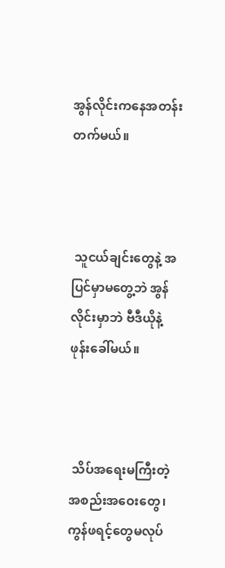အွန်လိုင်းကနေအတန်းတက်မယ်။



 သူငယ်ချင်းတွေနဲ့ အပြင်မှာမတွေ့ဘဲ အွန်လိုင်းမှာဘဲ ဗီဒီယိုနဲ့ ဖုန်းခေါ်မယ်။



 သိပ်အရေးမကြီးတဲ့ အစည်းအဝေးတွေ၊ ကွန်ဖရင့်တွေမလုပ်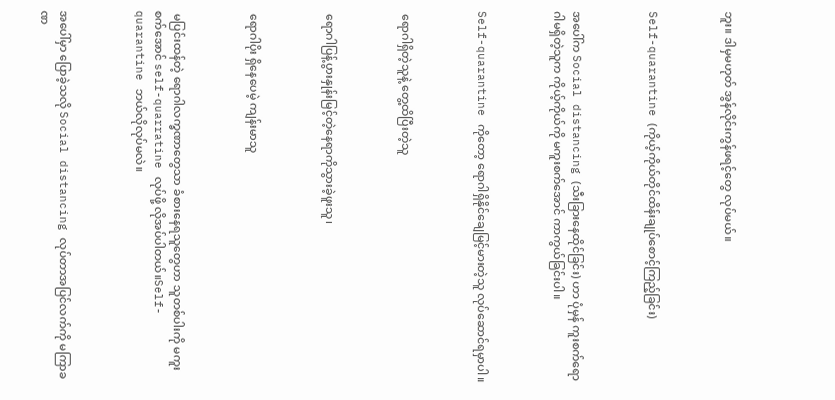ဘူး။ ဒါမှမဟုတ် အွန်လိုင်းကွန်ဖရင့်တွေ လုပ်မယ်။



Self-quarantine (ကိုယ့်ကိုယ်တိုင်ထိန်းချုပ်စောင့်ကြည့်ခြင်း)



အပေါ်က Social distancing (သီးခြားနေထိုင်ခြင်း) ဟာ ပုံမှန် ကူးစက်ရောဂါမရှိတဲ့သူက ကိုယ့်ကိုယ်ကို မကူးစက်အောင် ကာကွယ်ခြင်းပါ။



Self-quarantine ကိုတော့ ရောဂါရှိနိုင်ချေမြင့်မားတဲ့သူ လုပ်ဆောင်ရမှာပါ။



 ရောဂါရှိတဲ့သူနဲ့ တွေ့ထိပြီးတဲ့သူ



 ရောဂါပြန့်ပွားနှုန်းမြင့်တဲ့နေရာကိုသွားခဲ့ဖူးသူ၊



 ရောဂါပိုး ရှိနေပေမဲ့ ကျန်းမာသူ



 မပြင်းထန်တဲ့ ရောဂါလက္ခဏာတွေသာ ခံစားနေရသူတွေဟာ သူတစ်ပါးကို မကူးစက်အောင် self-quarratine လုပ်ဖို့ လိုအပ်ပါတယ်။Self-quarantine ဘယ်လိုလုပ်မလဲ။



အပေါ်မှာ ပြောခဲ့သလို Social distancing လုပ်တာအပြင်လက်ကို မကြာခဏ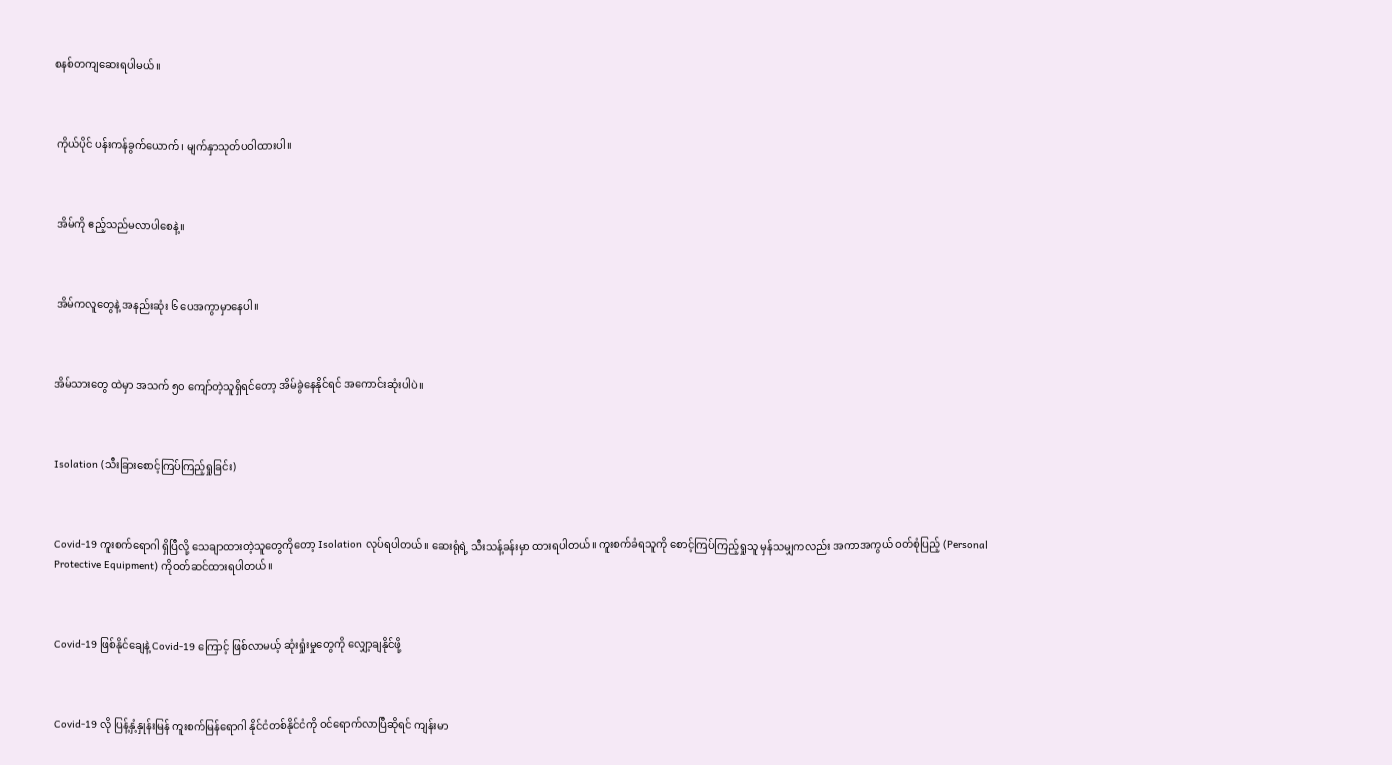စနစ်တကျဆေးရပါမယ်။



 ကိုယ်ပိုင် ပန်းကန်ခွက်ယောက်၊ မျက်နှာသုတ်ပဝါထားပါ။



 အိမ်ကို ဧည့်သည်မလာပါစေနဲ့။



 အိမ်ကလူတွေနဲ့ အနည်းဆုံး ၆ ပေအကွာမှာနေပါ။



အိမ်သားတွေ ထဲမှာ အသက် ၅၀ ကျော်တဲ့သူရှိရင်တော့ အိမ်ခွဲနေနိုင်ရင် အကောင်းဆုံးပါပဲ။



Isolation (သီးခြားစောင့်ကြပ်ကြည့်ရှုခြင်း)



Covid-19 ကူးစက်ရောဂါ ရှိပြီလို့ သေချာထားတဲ့သူတွေကိုတော့ Isolation လုပ်ရပါတယ်။ ဆေးရုံရဲ့ သီးသန့်ခန်းမှာ ထားရပါတယ်။ ကူးစက်ခံရသူကို စောင့်ကြပ်ကြည့်ရှုသူ မှန်သမျှကလည်း အကာအကွယ် ဝတ်စုံပြည့် (Personal Protective Equipment) ကိုဝတ်ဆင်ထားရပါတယ်။



Covid-19 ဖြစ်နိုင်ချေနဲ့ Covid-19 ကြောင့် ဖြစ်လာမယ့် ဆုံးရှုံးမှုတွေကို လျှော့ချနိုင်ဖို့



Covid-19 လို ပြန့်နှံ့နှုန်းမြန် ကူးစက်မြန်ရောဂါ နိုင်ငံတစ်နိုင်ငံကို ဝင်ရောက်လာပြီဆိုရင် ကျန်းမာ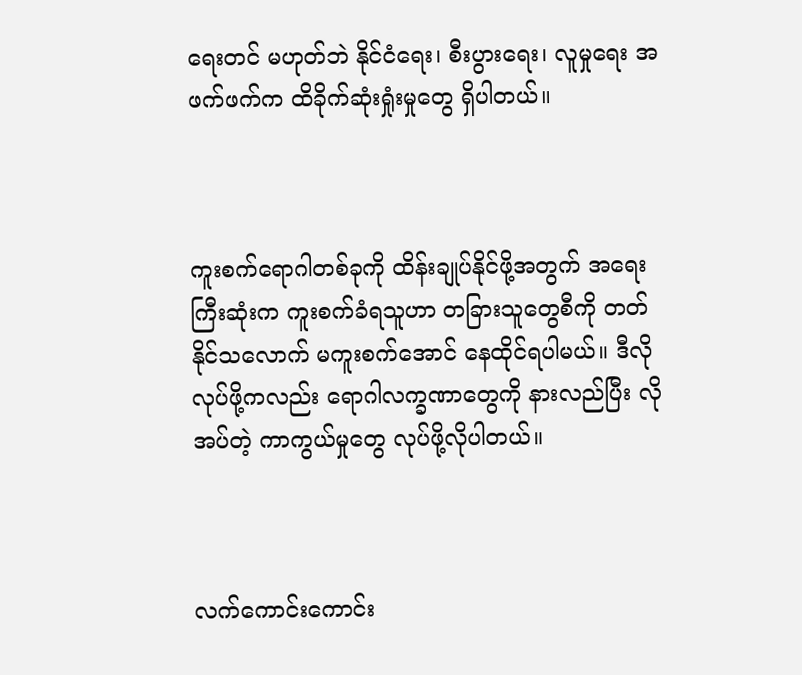ရေးတင် မဟုတ်ဘဲ နိုင်ငံရေး၊ စီးပွားရေး၊ လူမှုရေး အဖက်ဖက်က ထိခိုက်ဆုံးရှုံးမှုတွေ ရှိပါတယ်။



ကူးစက်ရောဂါတစ်ခုကို ထိန်းချုပ်နိုင်ဖို့အတွက် အရေးကြီးဆုံးက ကူးစက်ခံရသူဟာ တခြားသူတွေစီကို တတ်နိုင်သလောက် မကူးစက်အောင် နေထိုင်ရပါမယ်။ ဒီလိုလုပ်ဖို့ကလည်း ရောဂါလက္ခဏာတွေကို နားလည်ပြီး လိုအပ်တဲ့ ကာကွယ်မှုတွေ လုပ်ဖို့လိုပါတယ်။



လက်ကောင်းကောင်း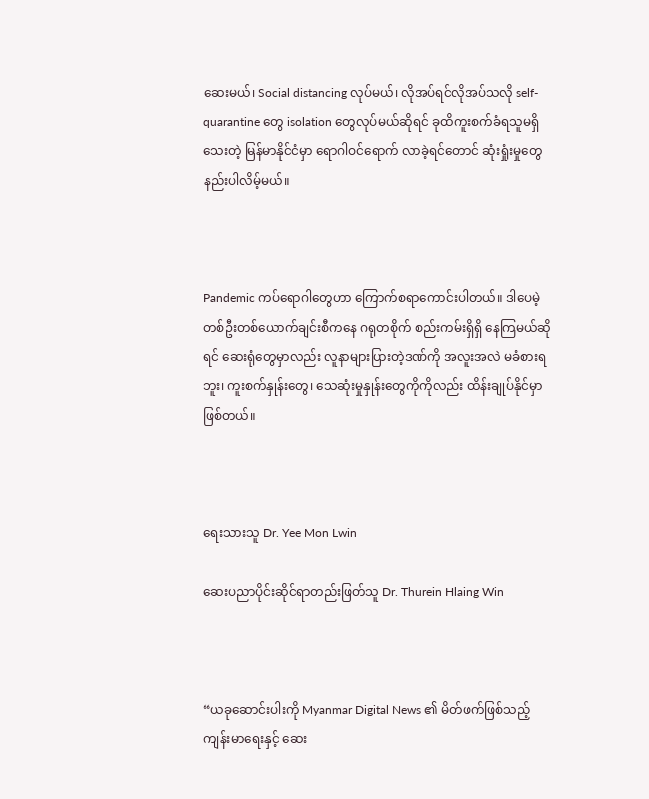ဆေးမယ်၊ Social distancing လုပ်မယ်၊ လိုအပ်ရင်လိုအပ်သလို self-quarantine တွေ isolation တွေလုပ်မယ်ဆိုရင် ခုထိကူးစက်ခံရသူမရှိသေးတဲ့ မြန်မာနိုင်ငံမှာ ရောဂါဝင်ရောက် လာခဲ့ရင်တောင် ဆုံးရှုံးမှုတွေနည်းပါလိမ့်မယ်။



Pandemic ကပ်ရောဂါတွေဟာ ကြောက်စရာကောင်းပါတယ်။ ဒါပေမဲ့ တစ်ဦးတစ်ယောက်ချင်းစီကနေ ဂရုတစိုက် စည်းကမ်းရှိရှိ နေကြမယ်ဆိုရင် ဆေးရုံတွေမှာလည်း လူနာများပြားတဲ့ဒဏ်ကို အလူးအလဲ မခံစားရဘူး၊ ကူးစက်နှုန်းတွေ၊ သေဆုံးမှုနှုန်းတွေကိုကိုလည်း ထိန်းချုပ်နိုင်မှာဖြစ်တယ်။



ရေးသားသူ Dr. Yee Mon Lwin

ဆေးပညာပိုင်းဆိုင်ရာတည်းဖြတ်သူ Dr. Thurein Hlaing Win



“ယခုဆောင်းပါးကို Myanmar Digital News ၏ မိတ်ဖက်ဖြစ်သည့် ကျန်းမာရေးနှင့် ဆေး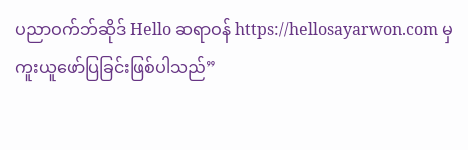ပညာဝက်ဘ်ဆိုဒ် Hello ဆရာဝန် https://hellosayarwon.com မှ ကူးယူဖော်ပြခြင်းဖြစ်ပါသည်”